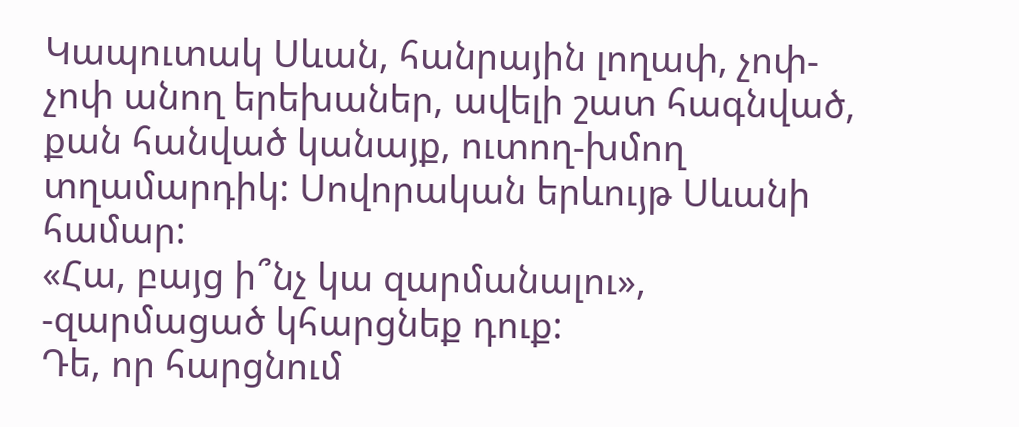Կապուտակ Սևան, հանրային լողափ, չոփ-չոփ անող երեխաներ, ավելի շատ հագնված, քան հանված կանայք, ուտող-խմող տղամարդիկ: Սովորական երևույթ Սևանի համար:
«Հա, բայց ի՞նչ կա զարմանալու», -զարմացած կհարցնեք դուք:
Դե, որ հարցնում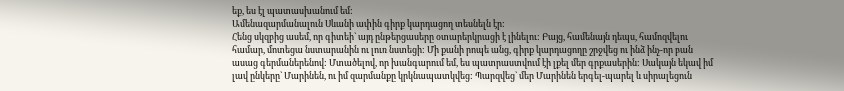եք, ես էլ պատասխանում եմ:
Ամենազարմանալուն Սևանի ափին գիրք կարդացող տեսնելն էր:
Հենց սկզբից ասեմ, որ գիտեի` այդ ընթերցասերը օտարերկրացի է լինելու: Բայց, համենայն դեպս, համոզվելու համար, մոտեցա նստարանին ու լուռ նստեցի: Մի քանի րոպե անց, գիրք կարդացողը շրջվեց ու ինձ ինչ-որ բան ասաց գերմաներենով: Մտածելով, որ խանգարում եմ, ես պատրաստվում էի լքել մեր գրքասերին: Սակայն եկավ իմ լավ ընկերը` Մարինեն, ու իմ զարմանքը կրկնապատկվեց: Պարզվեց` մեր Մարինեն երգել-պարել և սիրալեցուն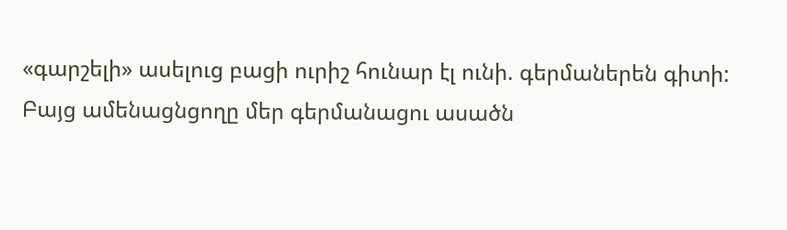«գարշելի» ասելուց բացի ուրիշ հունար էլ ունի. գերմաներեն գիտի:
Բայց ամենացնցողը մեր գերմանացու ասածն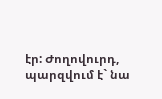էր: Ժողովուրդ, պարզվում է` նա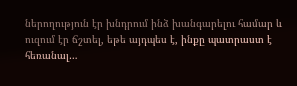ներողություն էր խնդրում ինձ խանգարելու համար և ուզում էր ճշտել, եթե այդպես է, ինքը պատրաստ է հեռանալ…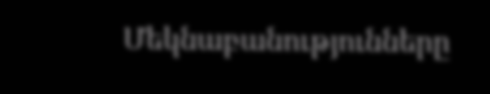Մեկնաբանությունները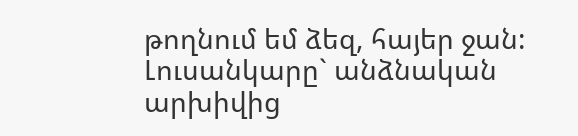թողնում եմ ձեզ, հայեր ջան:
Լուսանկարը` անձնական արխիվից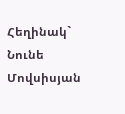Հեղինակ` Նունե Մովսիսյան